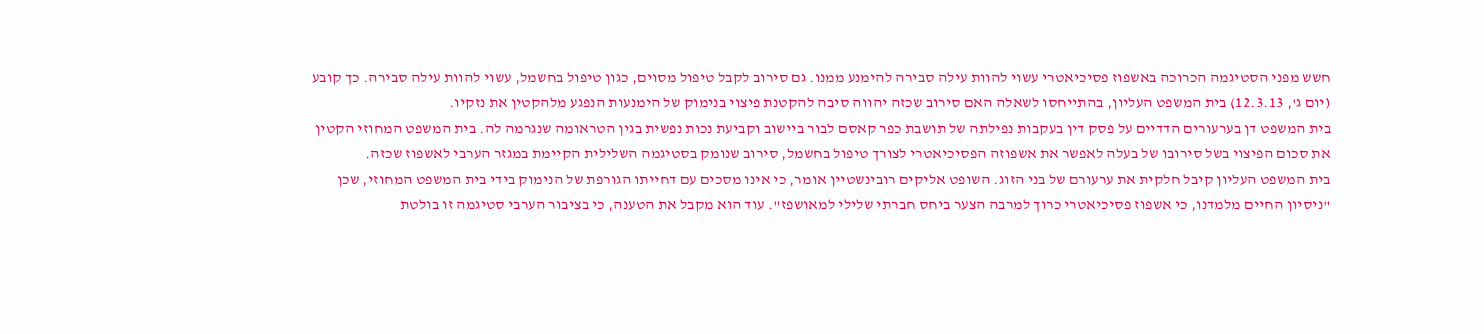חשש מפני הסטיגמה הכרוכה באשפוז פסיכיאטרי עשוי להוות עילה סבירה להימנע ממנו. גם סירוב לקבל טיפול מסוים, כגון טיפול בחשמל, עשוי להוות עילה סבירה. כך קובע (יום ג', 12.3.13) בית המשפט העליון, בהתייחסו לשאלה האם סירוב שכזה יהווה סיבה להקטנת פיצוי בנימוק של הימנעות הנפגע מלהקטין את נזקיו.
בית המשפט דן בערעורים הדדיים על פסק דין בעקבות נפילתה של תושבת כפר קאסם לבור ביישוב וקביעת נכות נפשית בגין הטראומה שנגרמה לה. בית המשפט המחוזי הקטין את סכום הפיצוי בשל סירובו של בעלה לאפשר את אשפוזה הפסיכיאטרי לצורך טיפול בחשמל, סירוב שנומק בסטיגמה השלילית הקיימת במגזר הערבי לאשפוז שכזה.
בית המשפט העליון קיבל חלקית את ערעורם של בני הזוג. השופט אליקים רובינשטיין אומר, כי אינו מסכים עם דחייתו הגורפת של הנימוק בידי בית המשפט המחוזי, שכן "ניסיון החיים מלמדנו, כי אשפוז פסיכיאטרי כרוך למרבה הצער ביחס חברתי שלילי למאושפז". עוד הוא מקבל את הטענה, כי בציבור הערבי סטיגמה זו בולטת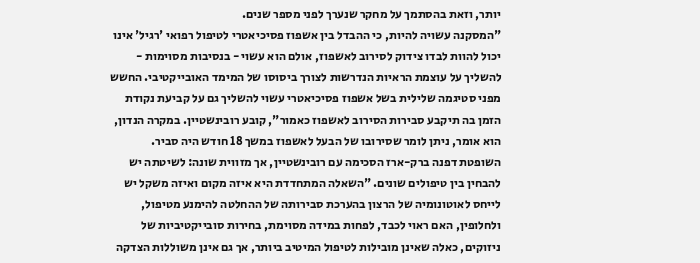יותר, וזאת בהסתמך על מחקר שנערך לפני מספר שנים.
"המסקנה עשויה להיות, כי ההבדל בין אשפוז פסיכיאטרי לטיפול רפואי 'רגיל' אינו יכול להוות לבדו צידוק לסירוב לאשפוז, אולם הוא עשוי - בנסיבות מסוימות - להשליך על עוצמת הראיות הנדרשות לצורך ביסוסו של המימד האובייקטיבי. החשש מפני סטיגמה שלילית בשל אשפוז פסיכיאטרי עשוי להשליך גם על קביעת נקודת הזמן בה תיקבע סבירות הסירוב לאשפוז כאמור", קובע רובינשטיין. במקרה הנדון, הוא אומר, ניתן לומר שסירובו של הבעל לאשפוז במשך 18 חודש היה סביר.
השופטת דפנה ברק-ארז הסכימה עם רובינשטיין, אך מזווית שונה: לשיטתה יש להבחין בין טיפולים שונים. "השאלה המתחדדת היא איזה מקום ואיזה משקל יש לייחס לאוטונומיה של הרצון בהערכת סבירותה של ההחלטה להימנע מטיפול, ולחלופין, האם ראוי לכבד, לפחות במידה מסוימת, בחירות סובייקטיביות של ניזוקים, כאלה שאינן מובילות לטיפול המיטיב ביותר, אך גם אינן משוללות הצדקה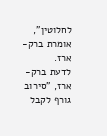לחלוטין", אומרת ברק-ארז.
לדעת ברק-ארז, "סירוב גורף לקבל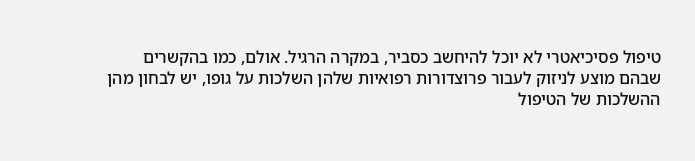טיפול פסיכיאטרי לא יוכל להיחשב כסביר, במקרה הרגיל. אולם, כמו בהקשרים שבהם מוצע לניזוק לעבור פרוצדורות רפואיות שלהן השלכות על גופו, יש לבחון מהן ההשלכות של הטיפול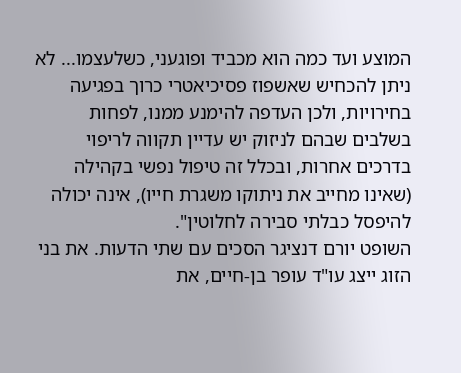המוצע ועד כמה הוא מכביד ופוגעני, כשלעצמו... לא ניתן להכחיש שאשפוז פסיכיאטרי כרוך בפגיעה בחירויות, ולכן העדפה להימנע ממנו, לפחות בשלבים שבהם לניזוק יש עדיין תקווה לריפוי בדרכים אחרות, ובכלל זה טיפול נפשי בקהילה (שאינו מחייב את ניתוקו משגרת חייו), אינה יכולה להיפסל כבלתי סבירה לחלוטין".
השופט יורם דנציגר הסכים עם שתי הדעות. את בני הזוג ייצג עו"ד עופר בן-חיים, את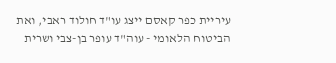עיריית כפר קאסם ייצג עו"ד חולוד ראבי, ואת הביטוח הלאומי - עוה"ד עופר בן-צבי ושרית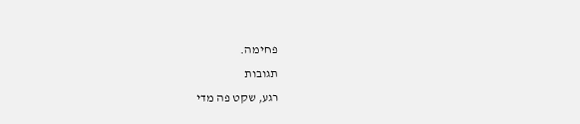פחימה.
תגובות
רגע, שקט פה מדי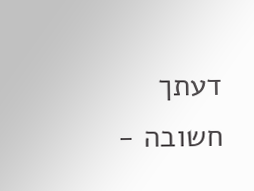דעתך חשובה -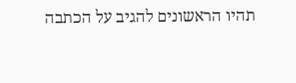תהיו הראשונים להגיב על הכתבה